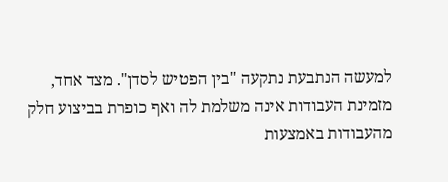למעשה הנתבעת נתקעה "בין הפטיש לסדן". מצד אחד, מזמינת העבודות אינה משלמת לה ואף כופרת בביצוע חלק מהעבודות באמצעות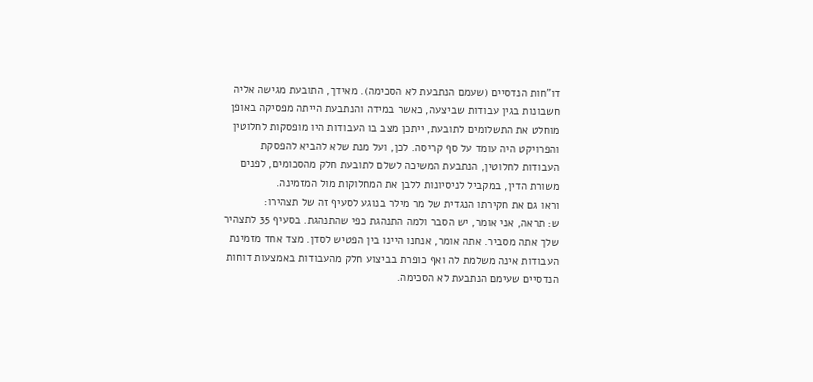דו"חות הנדסיים (שעמם הנתבעת לא הסכימה). מאידך, התובעת מגישה אליה חשבונות בגין עבודות שביצעה, כאשר במידה והנתבעת הייתה מפסיקה באופן מוחלט את התשלומים לתובעת, ייתכן מצב בו העבודות היו מופסקות לחלוטין והפרויקט היה עומד על סף קריסה. לכן, ועל מנת שלא להביא להפסקת העבודות לחלוטין, הנתבעת המשיכה לשלם לתובעת חלק מהסכומים, לפנים משורת הדין, במקביל לניסיונות ללבן את המחלוקות מול המזמינה.
וראו גם את חקירתו הנגדית של מר מילר בנוגע לסעיף זה של תצהירו:
ש: תראה, אני אומר, יש הסבר ולמה התנהגת כפי שהתנהגת. בסעיף 35 לתצהיר שלך אתה מסביר. אתה אומר, אנחנו היינו בין הפטיש לסדן. מצד אחד מזמינת העבודות אינה משלמת לה ואף כופרת בביצוע חלק מהעבודות באמצעות דוחות הנדסיים שעימם הנתבעת לא הסכימה.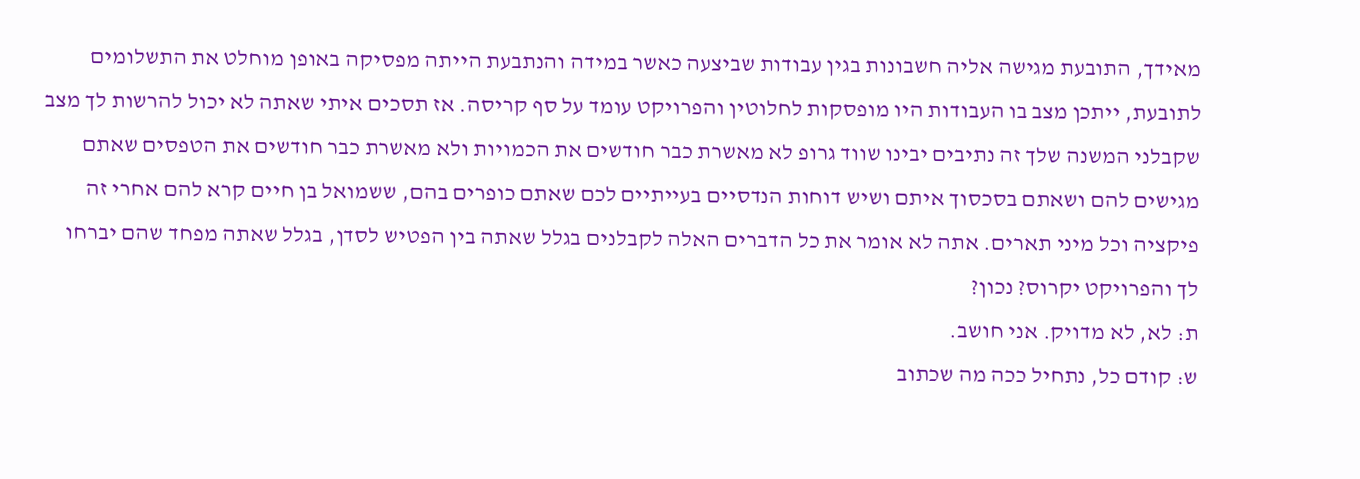מאידך, התובעת מגישה אליה חשבונות בגין עבודות שביצעה כאשר במידה והנתבעת הייתה מפסיקה באופן מוחלט את התשלומים לתובעת, ייתכן מצב בו העבודות היו מופסקות לחלוטין והפרויקט עומד על סף קריסה. אז תסכים איתי שאתה לא יכול להרשות לך מצב שקבלני המשנה שלך זה נתיבים יבינו שווד גרופ לא מאשרת כבר חודשים את הכמויות ולא מאשרת כבר חודשים את הטפסים שאתם מגישים להם ושאתם בסכסוך איתם ושיש דוחות הנדסיים בעייתיים לכם שאתם כופרים בהם, ששמואל בן חיים קרא להם אחרי זה פיקציה וכל מיני תארים. אתה לא אומר את כל הדברים האלה לקבלנים בגלל שאתה בין הפטיש לסדן, בגלל שאתה מפחד שהם יברחו לך והפרויקט יקרוס? נכון?
ת: לא, לא מדויק. אני חושב.
ש: קודם כל, נתחיל ככה מה שכתוב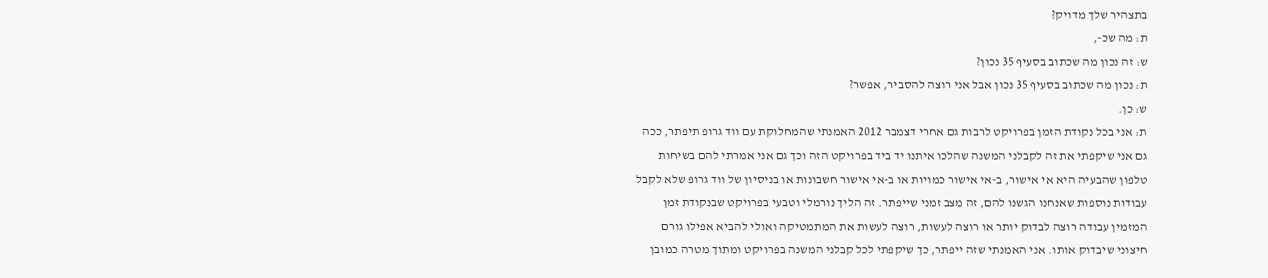בתצהיר שלך מדויק?
ת: מה שכ-,
ש: זה נכון מה שכתוב בסעיף 35 נכון?
ת: נכון מה שכתוב בסעיף 35 נכון אבל אני רוצה להסביר, אפשר?
ש: כן.
ת: אני בכל נקודת הזמן בפרויקט לרבות גם אחרי דצמבר 2012 האמנתי שהמחלוקת עם ווד גרופ תיפתר, ככה גם אני שיקפתי את זה לקבלני המשנה שהלכו איתנו יד ביד בפרויקט הזה וכך גם אני אמרתי להם בשיחות טלפון שהבעיה היא אי אישור, ב-אי אישור כמויות או ב-אי אישור חשבונות או בניסיון של ווד גרופ שלא לקבל עבודות נוספות שאנחנו הגשנו להם, זה מצב זמני שייפתר. זה הליך נורמלי וטבעי בפרויקט שבנקודת זמן המזמין עבודה רוצה לבדוק יותר או רוצה לעשות, רוצה לעשות את המתמטיקה ואולי להביא אפילו גורם חיצוני שיבדוק אותו. אני האמנתי שזה ייפתר, כך שיקפתי לכל קבלני המשנה בפרויקט ומתוך מטרה כמובן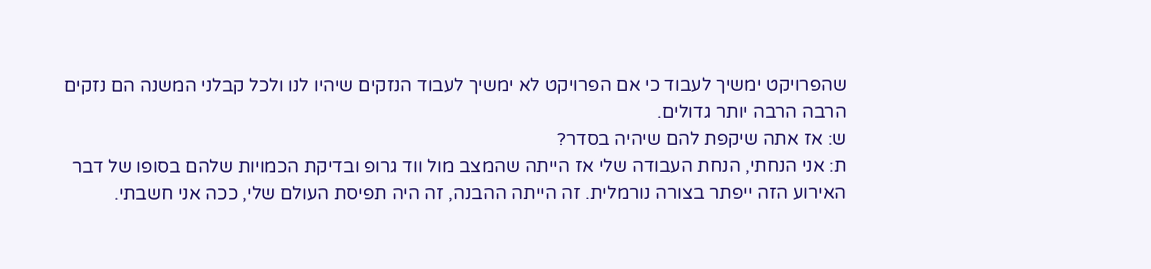שהפרויקט ימשיך לעבוד כי אם הפרויקט לא ימשיך לעבוד הנזקים שיהיו לנו ולכל קבלני המשנה הם נזקים הרבה הרבה יותר גדולים.
ש: אז אתה שיקפת להם שיהיה בסדר?
ת: אני הנחתי, הנחת העבודה שלי אז הייתה שהמצב מול ווד גרופ ובדיקת הכמויות שלהם בסופו של דבר האירוע הזה ייפתר בצורה נורמלית. זה הייתה ההבנה, זה היה תפיסת העולם שלי, ככה אני חשבתי.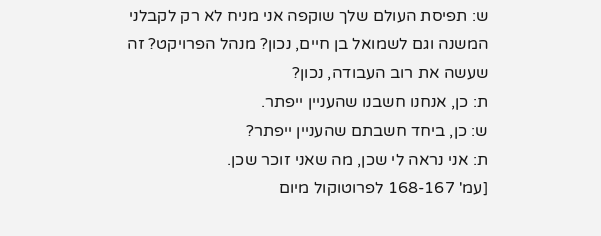ש: תפיסת העולם שלך שוקפה אני מניח לא רק לקבלני המשנה וגם לשמואל בן חיים, נכון? מנהל הפרויקט? זה שעשה את רוב העבודה, נכון?
ת: כן, אנחנו חשבנו שהעניין ייפתר.
ש: כן, ביחד חשבתם שהעניין ייפתר?
ת: אני נראה לי שכן, מה שאני זוכר שכן.
[עמ' 168-167 לפרוטוקול מיום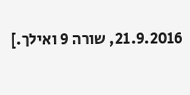21.9.2016, שורה 9 ואילך.]